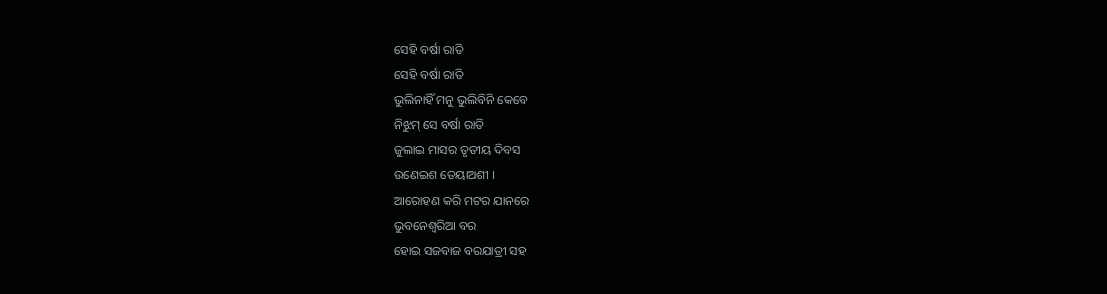ସେହି ବର୍ଷା ରାତି
ସେହି ବର୍ଷା ରାତି
ଭୁଲିନାହିଁ ମନୁ ଭୁଲିବିନି କେବେ
ନିଝୁମ୍ ସେ ବର୍ଷା ରାତି
ଜୁଲାଇ ମାସର ତୃତୀୟ ଦିବସ
ଉଣେଇଶ ତେୟାଅଶୀ ।
ଆରୋହଣ କରି ମଟର ଯାନରେ
ଭୁବନେଶ୍ବରିଆ ବର
ହୋଇ ସଜବାଜ ବରଯାତ୍ରୀ ସହ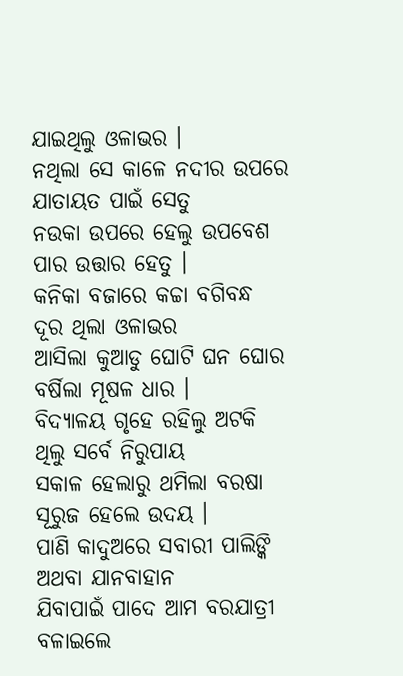ଯାଇଥିଲୁ ଓଳାଭର ।
ନଥିଲା ସେ କାଳେ ନଦୀର ଉପରେ
ଯାତାୟତ ପାଇଁ ସେତୁ
ନଉକା ଉପରେ ହେଲୁ ଉପବେଶ
ପାର ଉତ୍ତାର ହେତୁ ।
କନିକା ବଜାରେ କଚ୍ଚା ବଗିବନ୍ଧ
ଦୂର ଥିଲା ଓଳାଭର
ଆସିଲା କୁଆଡୁ ଘୋଟି ଘନ ଘୋର
ବର୍ଷିଲା ମୂଷଳ ଧାର ।
ବିଦ୍ୟାଳୟ ଗୃହେ ରହିଲୁ ଅଟକି
ଥିଲୁ ସର୍ବେ ନିରୁପାୟ
ସକାଳ ହେଲାରୁ ଥମିଲା ବରଷା
ସୂରୁଜ ହେଲେ ଉଦୟ ।
ପାଣି କାଦୁଅରେ ସବାରୀ ପାଲିଙ୍କି
ଅଥବା ଯାନବାହାନ
ଯିବାପାଇଁ ପାଦେ ଆମ ବରଯାତ୍ରୀ
ବଳାଇଲେ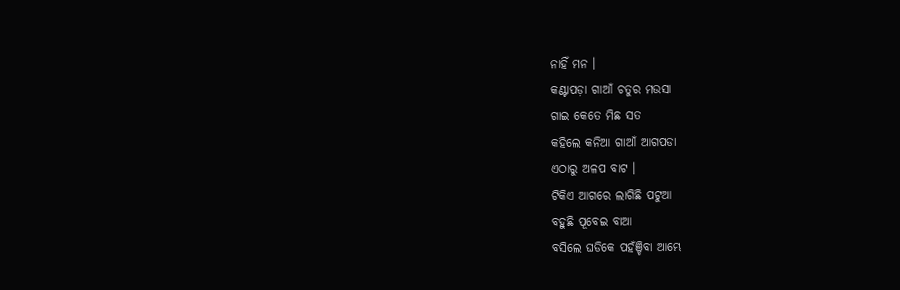ନାହିଁ ମନ ।
କଣ୍ଟାପଡ଼ା ଗାଆଁ ଚତୁର ମଉସା
ଗାଇ କେତେ ମିଛ ସତ
କହିଲେ କନିଆ ଗାଆଁ ଆଗପଡା
ଏଠାରୁ ଅଳପ ବାଟ ।
ଟିକିଏ ଆଗରେ ଲାଗିଛି ପଟୁଆ
ବହୁଛି ପୂବେଇ ବାଆ
ବସିଲେ ଘଡିକେ ପହଁଞ୍ଚିବା ଆମ୍ଭେ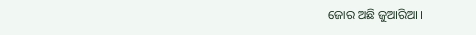ଜୋର ଅଛି ଜୁଆରିଆ ।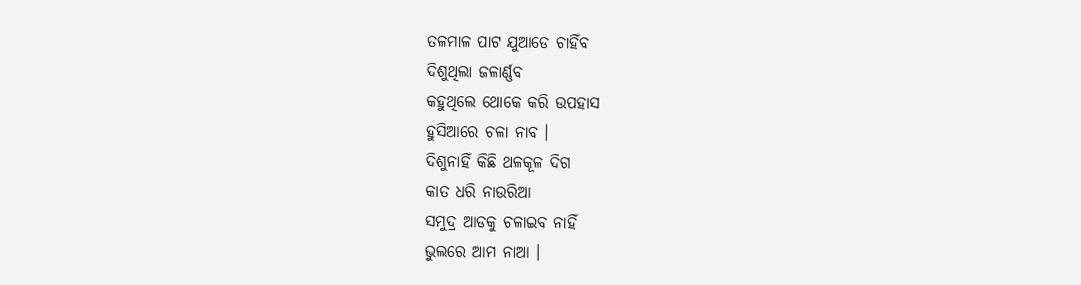ତଳମାଳ ପାଟ ଯୁଆଡେ ଚାହିଁବ
ଦିଶୁଥିଲା ଜଳାର୍ଣ୍ଣବ
କହୁଥିଲେ ଥୋକେ କରି ଉପହାସ
ହୁସିଆରେ ଚଳା ନାବ ।
ଦିଶୁନାହିଁ କିଛି ଥଳକୂଳ ଦିଗ
କାତ ଧରି ନାଉରିଆ
ସମୁଦ୍ର ଆଡକୁ ଚଳାଇବ ନାହିଁ
ଭୁଲରେ ଆମ ନାଆ ।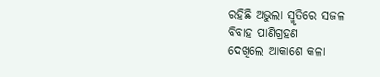ରହିଛି ଅଭୁଲା ସ୍ମୃତିରେ ସଜଳ
ବିବାହ ପାଣିଗ୍ରହଣ
ଦେଖିଲେ ଆକାଶେ କଳା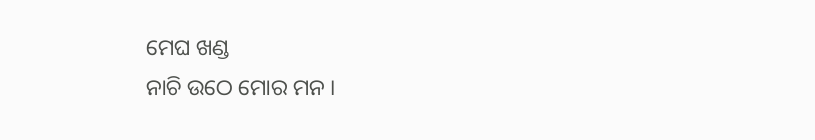ମେଘ ଖଣ୍ଡ
ନାଚି ଉଠେ ମୋର ମନ ।